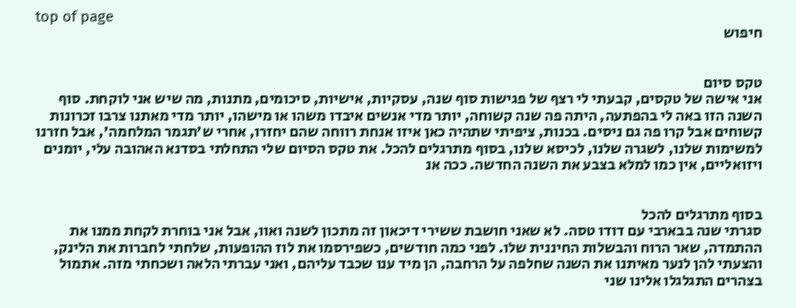top of page
חיפוש


טקס סיום
אני אישה של טקסים, קבעתי לי רצף של פגישות סוף שנה, עסקיות, אישיות, סיכומים, מתנות, מה שיש אני לוקחת. סוף השנה הזו באה לי בהפתעה, היתה פה שנה קשוחה, יותר מדי אנשים איבדו משהו או מישהו, יותר מדי מאתנו צרבו זכרונות קשוחים אבל קרו פה גם ניסים. בכנות, ציפיתי שתהיה כאן איזו אנחת רווחה שהם יחזרו, אחרי ש'תגמר המלחמה', אבל חזרנו למשימות שלנו, לשגרה שלנו, לכיסא שלנו, בסוף מתרגלים להכל. את טקס הסיום שלי התחלתי בסדנא האהובה עלי, יומנים ויזואליים, אין כמו למלא בצבע את השנה החדשה. ככה אנ


בסוף מתרגלים להכל
סגרתי שנה בבארבי עם דודו טסה. לא שאני חושבת ששירי דיכאון זה מתכון לשנה ואוו, אבל אני בוחרת לקחת ממנו את ההתמדה, שאר הרוח והבשלות החיננית שלו. לפני כמה חודשים, כשפירסמו את לוז ההופעות, שלחתי לחברות את הלינק, והצעתי להן לנער מאיתנו את השנה שחלפה על הרחבה, הן מיד ענו שכבד עליהם, ואני עברתי הלאה ושכחתי מזה. אתמול בצהרים התגלגלו אלינו שני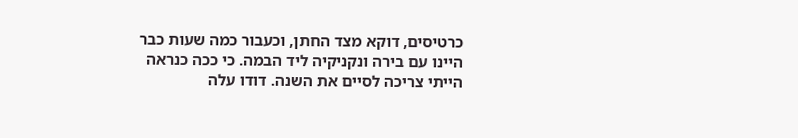כרטיסים, דוקא מצד החתן, וכעבור כמה שעות כבר היינו עם בירה ונקניקיה ליד הבמה. כי ככה כנראה הייתי צריכה לסיים את השנה. דודו עלה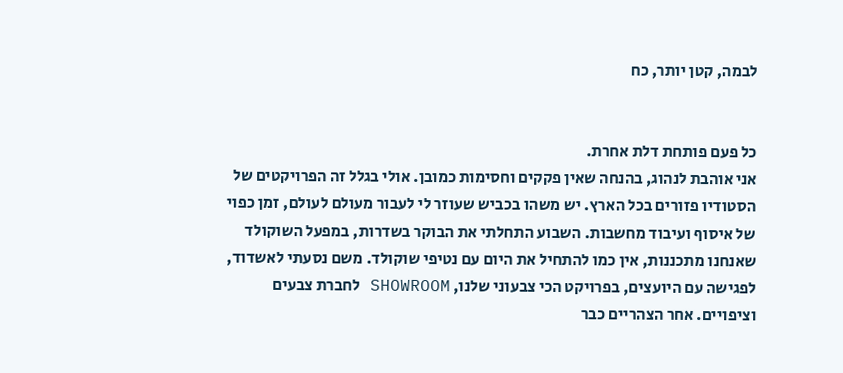לבמה, קטן יותר, כח


כל פעם פותחת דלת אחרת.
אני אוהבת לנהוג, בהנחה שאין פקקים וחסימות כמובן. אולי בגלל זה הפרויקטים של הסטודיו פזורים בכל הארץ. יש משהו בכביש שעוזר לי לעבור מעולם לעולם, זמן כפוי של איסוף ועיבוד מחשבות. השבוע התחלתי את הבוקר בשדרות, במפעל השוקולד שאנחנו מתכננות, אין כמו להתחיל את היום עם נטיפי שוקולד. משם נסעתי לאשדוד, לפגישה עם היועצים, בפרויקט הכי צבעוני שלנו, SHOWROOM לחברת צבעים וציפויים. אחר הצהריים כבר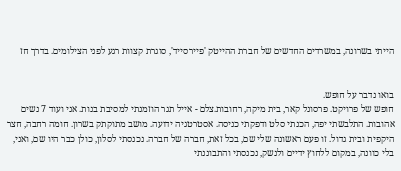הייתי בשרונה, במשרדים החדשים של חברת ההייטק 'פיירסייד', סוגרת קצוות רגע לפני הצילומים. בדרך חז


בואו נדבר על חופש.
חופש של פרויקט. פרסונל קאר, בית מיקה, רחובות.צלם - אייל תגר הוזמנתי למסיבת בנות. אני ועוד 7 נשים אהובות. התלבשתי יפה, הכנתי סלט ודפקתי כניסה. אסטרטגיה ידועה. מושב מתוקתק בשרון. חומה רחבה, חצר היקפית ובית גדול. זו פעם ראשונה שלי שם, בכל זאת, חברה של חברה. נכנסתי לסלון, כולן כבר היו שם, ואני, בלי כוונה, במקום ללחוץ ידיים ולנשק, נכנסתי והתבוננתי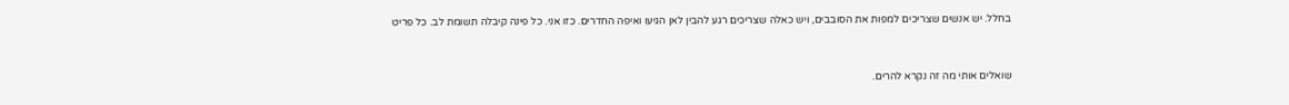בחלל. יש אנשים שצריכים למפות את הסובבים, ויש כאלה שצריכים רגע להבין לאן הגיעו ואיפה החדרים. כזו אני. כל פינה קיבלה תשומת לב. כל פריט


שואלים אותי מה זה נקרא להרים.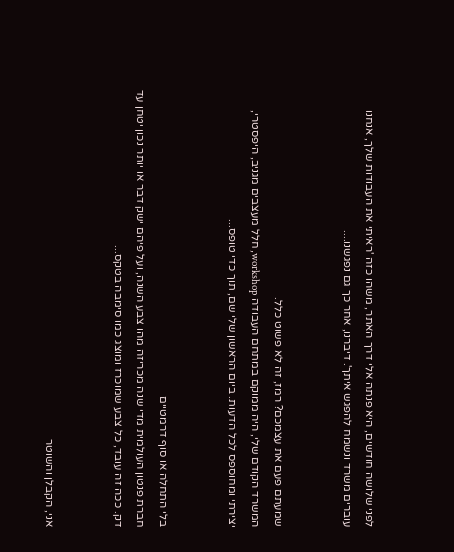לפני שלושה חודשים, היא פנתה אלי דרך האתר, משהו כזה 'ראיתי את העבודות שלך, אנחנו עוברים משרד ונשמח להפגש איתך'. דיברנו, אחר כך גם נפגשנו....


שמעתם פעם את עצמכם? רמז, זה לא פשוט כלל.
המשרד הקודם שלי, היה ממוקם במתחם העבודה workshop, חלל מעצבים מגניב, היפסטרי, יצירתי ומחוספס לכל הדעות. ביום הראשון שלי שם, תוך כדי טופס...


בלי התחלה או סוף דרמטיים
חברת פנטון העולמית מדי שנה מכריזה מהו צבע השנה, ועל פיהם ישק דבר או יותר נכון יטחן עד דק. ככה זה עובד, כל צבע שמוכרז ומוצג כמו סימבה בטקס...


אני, הקבלן והשוטר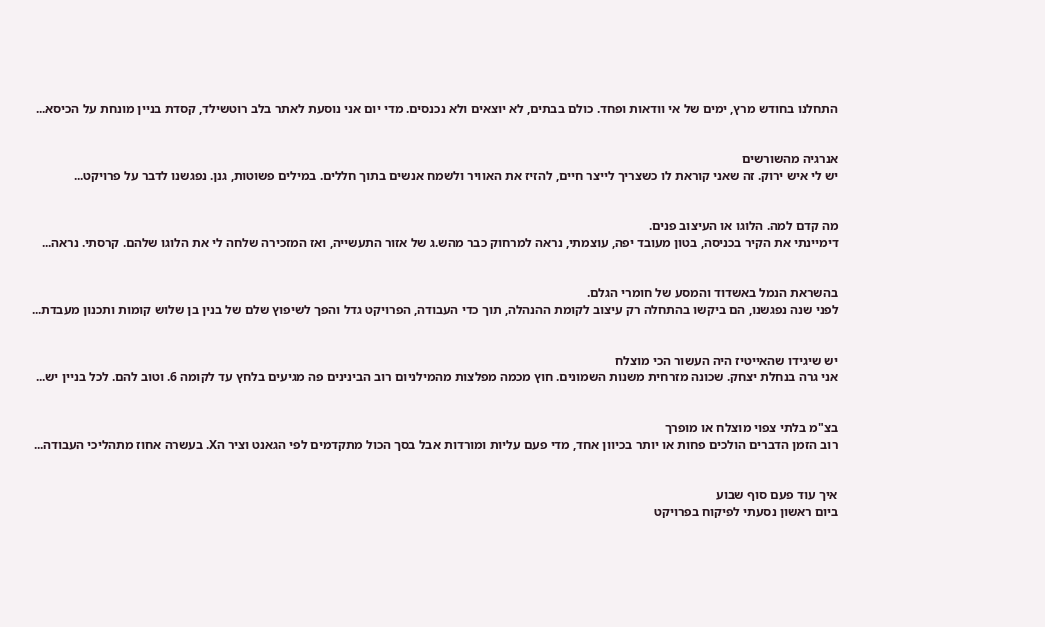התחלנו בחודש מרץ, ימים של אי וודאות ופחד. כולם בבתים, לא יוצאים ולא נכנסים. מדי יום אני נוסעת לאתר בלב רוטשילד, קסדת בניין מונחת על הכיסא...


אנרגיה מהשורשים
יש לי איש ירוק. זה שאני קוראת לו כשצריך לייצר חיים, להזיז את האוויר ולשמח אנשים בתוך חללים. במילים פשוטות, גנן. נפגשנו לדבר על פרויקט...


מה קדם למה. הלוגו או העיצוב פנים.
דימיינתי את הקיר בכניסה, בטון מעובד יפה, עוצמתי, נראה למרחוק כבר מהש.ג של אזור התעשייה, ואז המזכירה שלחה לי את הלוגו שלהם. קרסתי. נראה...


בהשראת הנמל באשדוד והמסע של חומרי הגלם.
לפני שנה נפגשנו, הם ביקשו בהתחלה רק עיצוב לקומת ההנהלה, תוך כדי העבודה, הפרויקט גדל והפך לשיפוץ שלם של בנין בן שלוש קומות ותכנון מעבדת...


יש שיגידו שהאייטיז היה העשור הכי מוצלח
אני גרה בנחלת יצחק. שכונה מזרחית משנות השמונים. חוץ מכמה מפלצות מהמילניום רוב הבינינים פה מגיעים בלחץ עד לקומה 6. וטוב להם. לכל בניין יש...


בצ"מ בלתי צפוי מוצלח או מופרך
רוב הזמן הדברים הולכים פחות או יותר בכיוון אחד, מדי פעם עליות ומורדות אבל בסך הכול מתקדמים לפי הגאנט וציר הX. בעשרה אחוז מתהליכי העבודה...


איך עוד פעם סוף שבוע
ביום ראשון נסעתי לפיקוח בפרויקט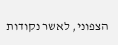הצפוני, לאשר נקודות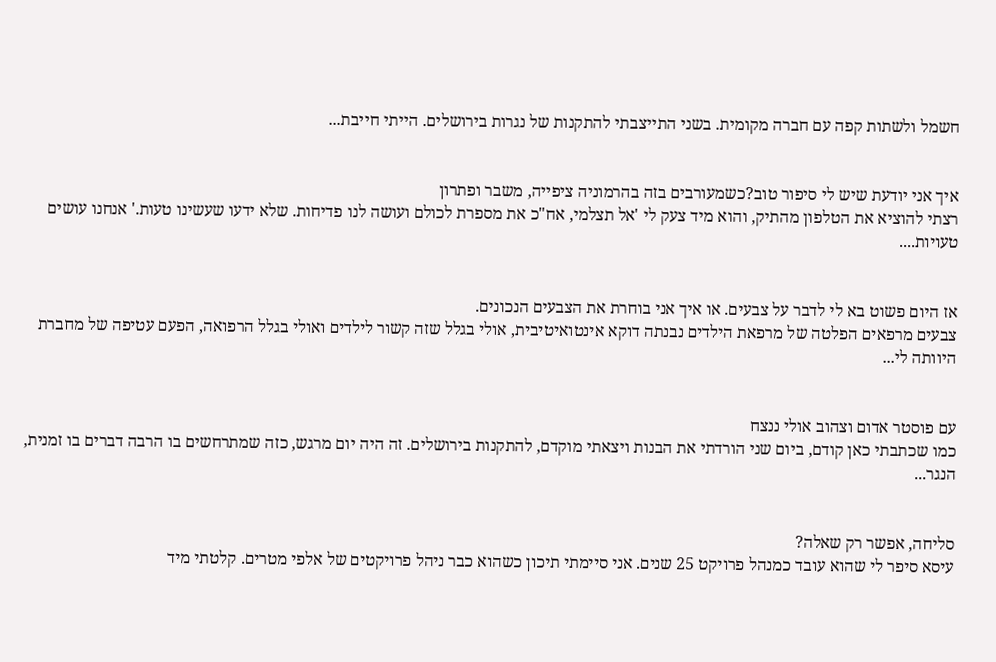חשמל ולשתות קפה עם חברה מקומית. בשני התייצבתי להתקנות של נגרות בירושלים. הייתי חייבת...


איך אני יודעת שיש לי סיפור טוב?כשמעורבים בזה בהרמוניה ציפייה, משבר ופתרון
רצתי להוציא את הטלפון מהתיק, והוא מיד צעק לי 'אל תצלמי, אח"כ את מספרת לכולם ועושה לנו פדיחות. שלא ידעו שעשינו טעות.' אנחנו עושים טעויות....


אז היום פשוט בא לי לדבר על צבעים. או איך אני בוחרת את הצבעים הנכונים.
צבעים מרפאים הפלטה של מרפאת הילדים נבנתה דוקא אינטואיטיבית, אולי בגלל שזה קשור לילדים ואולי בגלל הרפואה, הפעם עטיפה של מחברת היוותה לי...


עם פוסטר אדום וצהוב אולי ננצח
כמו שכתבתי כאן קודם, ביום שני הורדתי את הבנות ויצאתי מוקדם, להתקנות בירושלים. זה היה יום מרגש, כזה שמתרחשים בו הרבה דברים בו זמנית, הנגר...


סליחה, אפשר רק שאלה?
עיסא סיפר לי שהוא עובד כמנהל פרויקט 25 שנים. אני סיימתי תיכון כשהוא כבר ניהל פרויקטים של אלפי מטרים. קלטתי מיד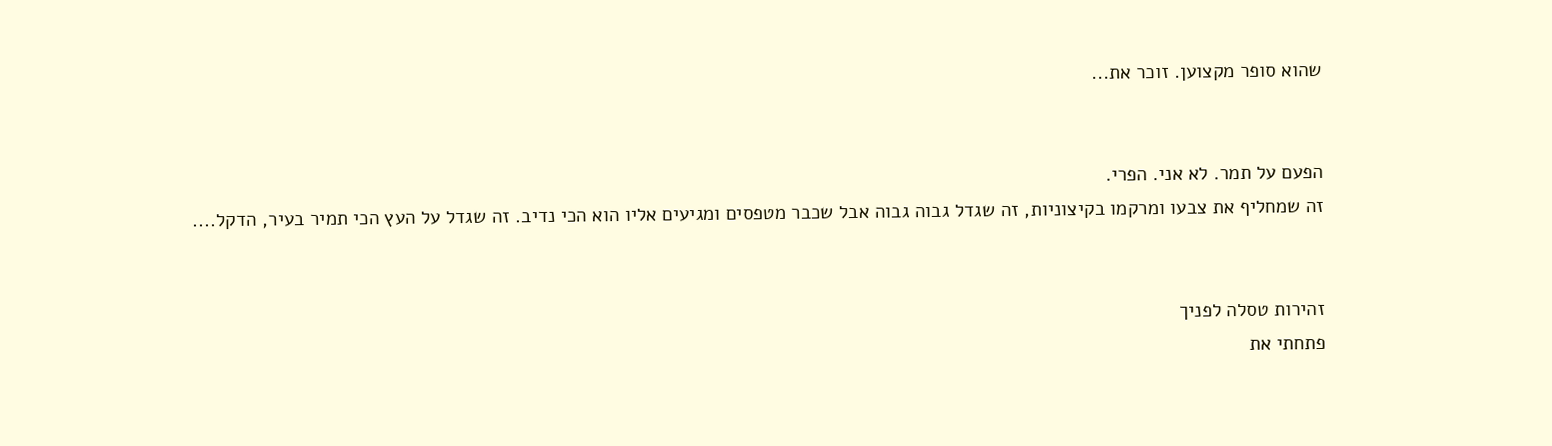שהוא סופר מקצוען. זוכר את...


הפעם על תמר. לא אני. הפרי.
זה שמחליף את צבעו ומרקמו בקיצוניות, זה שגדל גבוה גבוה אבל שכבר מטפסים ומגיעים אליו הוא הכי נדיב. זה שגדל על העץ הכי תמיר בעיר, הדקל....


זהירות טסלה לפניך
פתחתי את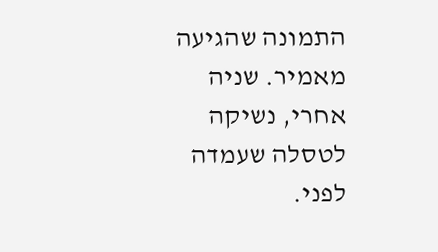התמונה שהגיעה מאמיר. שניה אחרי, נשיקה לטסלה שעמדה לפני.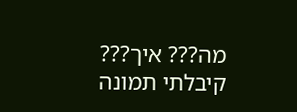מה??? איך??? קיבלתי תמונה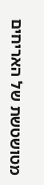מטושטשת של האריחים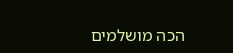הכה מושלמים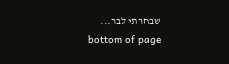שבחרתי לבר...
bottom of page